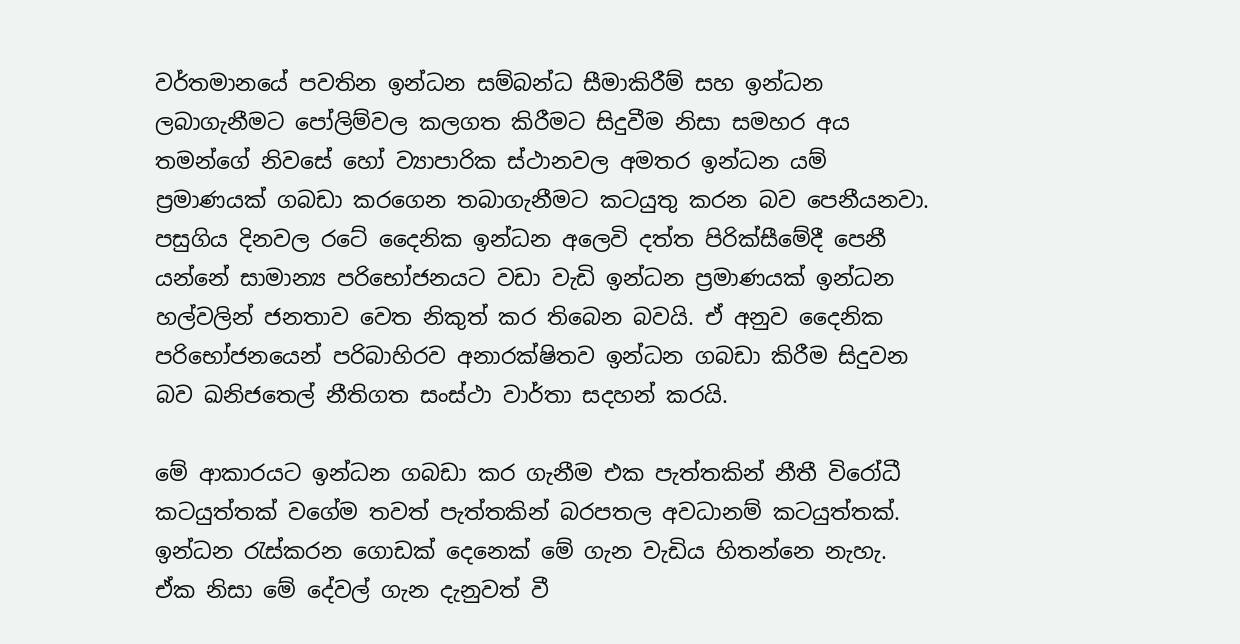වර්තමානයේ පවතින ඉන්ධන සම්බන්ධ සීමාකිරීම් සහ ඉන්ධන ලබාගැනීමට පෝලිම්වල කලගත කිරීමට සිදුවීම නිසා සමහර අය තමන්ගේ නිවසේ හෝ ව්‍යාපාරික ස්ථානවල අමතර ඉන්ධන යම් ප්‍රමාණයක් ගබඩා කරගෙන තබාගැනීමට කටයුතු කරන බව පෙනීයනවා. පසුගිය දිනවල රටේ දෛනික ඉන්ධන අලෙවි දත්ත පිරික්සීමේදී පෙනී යන්නේ සාමාන්‍ය පරිභෝජනයට වඩා වැඩි ඉන්ධන ප්‍රමාණයක් ඉන්ධන හල්වලින් ජනතාව වෙත නිකුත් කර තිබෙන බවයි. ඒ අනුව දෛනික පරිභෝජනයෙන් පරිබාහිරව අනාරක්ෂිතව ඉන්ධන ගබඩා කිරීම සිදුවන බව ඛනිජතෙල් නීතිගත සංස්ථා වාර්තා සදහන් කරයි.

මේ ආකාරයට ඉන්ධන ගබඩා කර ගැනීම එක පැත්තකින් නීතී විරෝධී කටයුත්තක් වගේම තවත් පැත්තකින් බරපතල අවධානම් කටයුත්තක්. ඉන්ධන රැස්කරන ගොඩක් දෙනෙක් මේ ගැන වැඩිය හිතන්නෙ නැහැ. ඒක නිසා මේ දේවල් ගැන දැනුවත් වී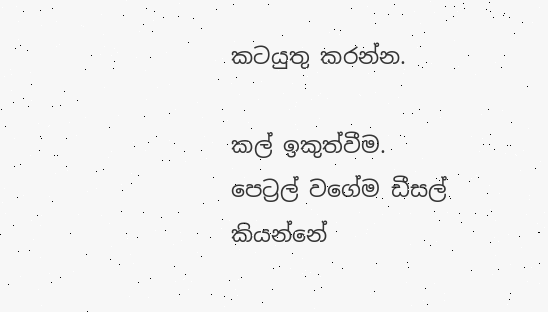කටයුතු කරන්න.

කල් ඉකුත්වීම.
පෙට්‍රල් වගේම ඩීසල් කියන්නේ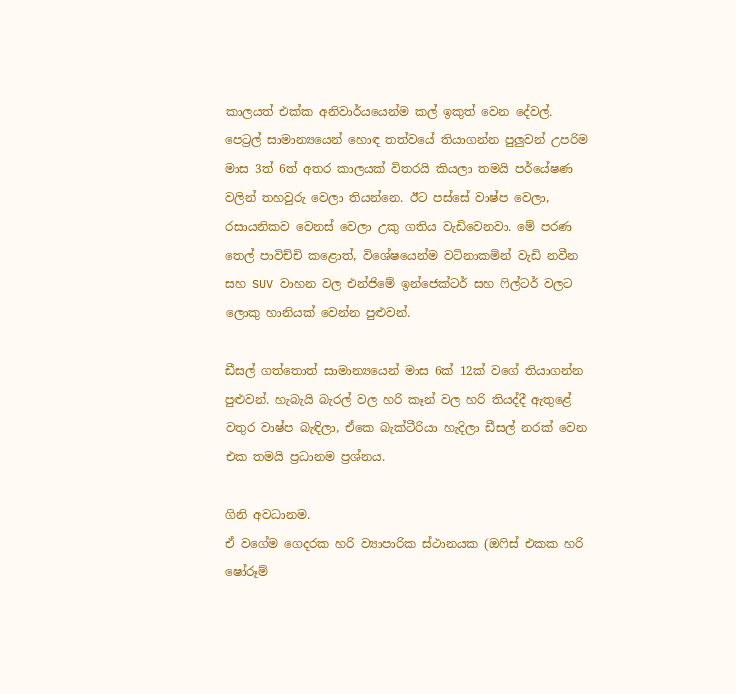කාලයත් එක්ක අනිවාර්යයෙන්ම කල් ඉකුත් වෙන දේවල්.
පෙට්‍රල් සාමාන්‍යයෙන් හොඳ තත්වයේ තියාගන්න පුලුවන් උපරිම මාස 3ත් 6ත් අතර කාලයක් විතරයි කියලා තමයි පර්යේෂණ වලින් තහවුරු වෙලා තියන්නෙ. ඊට පස්සේ වාෂ්ප වෙලා, රසායනිකව වෙනස් වෙලා උකු ගතිය වැඩිවෙනවා. මේ පරණ තෙල් පාවිච්චි කළොත්, විශේෂයෙන්ම වටිනාකමින් වැඩි නවීන සහ SUV වාහන වල එන්ජිමේ ඉන්ජෙක්ටර් සහ ෆිල්ටර් වලට ලොකු හානියක් වෙන්න පුළුවන්.

ඩීසල් ගත්තොත් සාමාන්‍යයෙන් මාස 6ක් 12ක් වගේ තියාගන්න පුළුවන්. හැබැයි බැරල් වල හරි කෑන් වල හරි තියද්දී ඇතුළේ වතුර වාෂ්ප බැඳිලා, ඒකෙ බැක්ටීරියා හැදිලා ඩීසල් නරක් වෙන එක තමයි ප්‍රධානම ප්‍රශ්නය.

ගිනි අවධානම.
ඒ වගේම ගෙදරක හරි ව්‍යාපාරික ස්ථානයක (ඔෆිස් එකක හරි ෂෝරූම්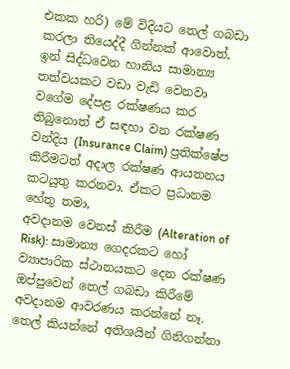එකක හරි) මේ විදියට තෙල් ගබඩා කරලා තියෙද්දී ගින්නක් ආවොත්, ඉන් සිද්ධවෙන හානිය සාමාන්‍ය තත්වයකට වඩා වැඩි වෙනවා වගේම දේපළ රක්ෂණය කර තිබුනොත් ඒ සඳහා වන රක්ෂණ වන්දිය (Insurance Claim) ප්‍රතික්ෂේප කිරීමටත් අදාල රක්ෂණ ආයතනය කටයුතු කරනවා. ඒකට ප්‍රධානම හේතු තමා,
අවදානම වෙනස් කිරීම (Alteration of Risk): සාමාන්‍ය ගෙදරකට හෝ ව්‍යාපාරික ස්ථානයකට දෙන රක්ෂණ ඔප්පුවෙන් තෙල් ගබඩා කිරීමේ අවදානම ආවරණය කරන්නේ නෑ. තෙල් කියන්නේ අතිශයින් ගිනිගන්නා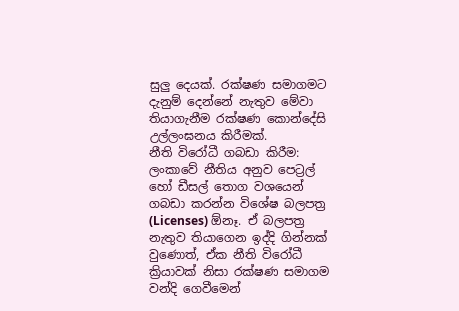සුලු දෙයක්. රක්ෂණ සමාගමට දැනුම් දෙන්නේ නැතුව මේවා තියාගැනීම රක්ෂණ කොන්දේසි උල්ලංඝනය කිරීමක්.
නීති විරෝධී ගබඩා කිරීම: ලංකාවේ නීතිය අනුව පෙට්‍රල් හෝ ඩීසල් තොග වශයෙන් ගබඩා කරන්න විශේෂ බලපත්‍ර (Licenses) ඕනෑ. ඒ බලපත්‍ර නැතුව තියාගෙන ඉද්දි ගින්නක් වුණොත්, ඒක නීති විරෝධී ක්‍රියාවක් නිසා රක්ෂණ සමාගම වන්දි ගෙවීමෙන්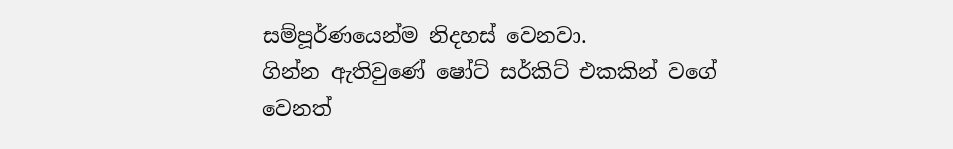සම්පූර්ණයෙන්ම නිදහස් වෙනවා.
ගින්න ඇතිවුණේ ෂෝට් සර්කිට් එකකින් වගේ වෙනත්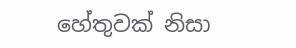හේතුවක් නිසා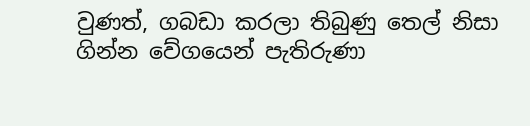වුණත්, ගබඩා කරලා තිබුණු තෙල් නිසා ගින්න වේගයෙන් පැතිරුණා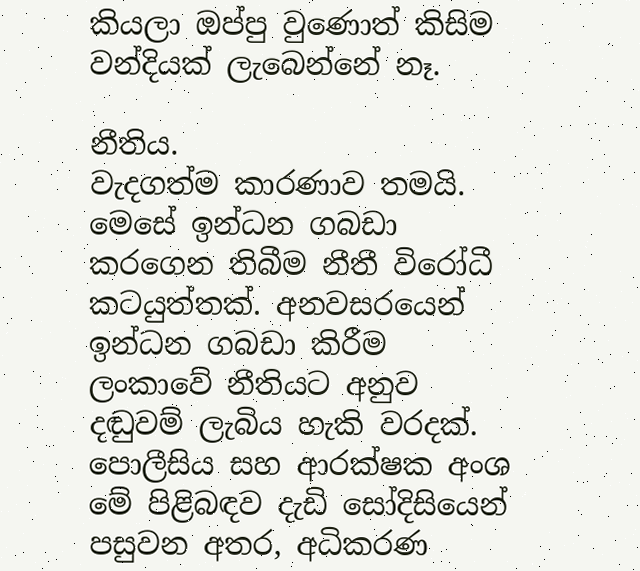කියලා ඔප්පු වුණොත් කිසිම වන්දියක් ලැබෙන්නේ නෑ.

නීතිය.
වැදගත්ම කාරණාව තමයි. මෙසේ ඉන්ධන ගබඩා කරගෙන තිබීම නීතී විරෝධී කටයුත්තක්. අනවසරයෙන් ඉන්ධන ගබඩා කිරීම ලංකාවේ නීතියට අනුව දඬුවම් ලැබිය හැකි වරදක්. පොලීසිය සහ ආරක්ෂක අංශ මේ පිළිබඳව දැඩි සෝදිසියෙන් පසුවන අතර, අධිකරණ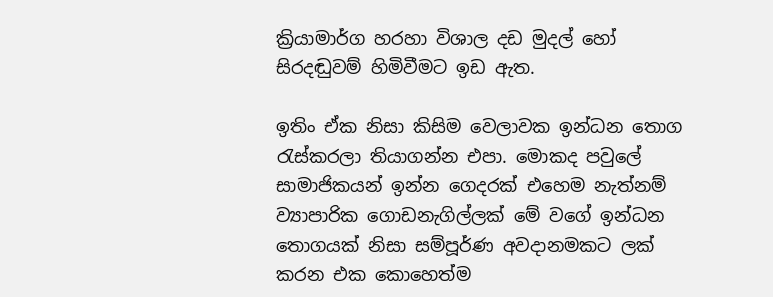ක්‍රියාමාර්ග හරහා විශාල දඩ මුදල් හෝ සිරදඬුවම් හිමිවීමට ඉඩ ඇත.

ඉතිං ඒක නිසා කිසිම වෙලාවක ඉන්ධන තොග රැස්කරලා තියාගන්න එපා. මොකද පවුලේ සාමාජිකයන් ඉන්න ගෙදරක් එහෙම නැත්නම් ව්‍යාපාරික ගොඩනැගිල්ලක් මේ වගේ ඉන්ධන තොගයක් නිසා සම්පූර්ණ අවදානමකට ලක් කරන එක කොහෙත්ම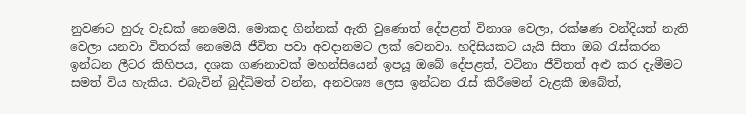නුවණට හුරු වැඩක් නෙමෙයි. මොකද ගින්නක් ඇති වුණොත් දේපළත් විනාශ වෙලා, රක්ෂණ වන්දියත් නැති වෙලා යනවා විතරක් නෙමෙයි ජීවිත පවා අවදානමට ලක් වෙනවා. හදිසියකට යැයි සිතා ඔබ රැස්කරන ඉන්ධන ලීටර කිහිපය, දශක ගණනාවක් මහන්සියෙන් ඉපයූ ඔබේ දේපළත්, වටිනා ජීවිතත් අළු කර දැමීමට සමත් විය හැකිය. එබැවින් බුද්ධිමත් වන්න, අනවශ්‍ය ලෙස ඉන්ධන රැස් කිරීමෙන් වැළකී ඔබේත්,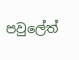පවුලේත්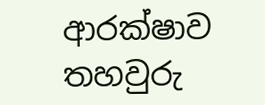ආරක්ෂාව තහවුරු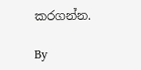කරගන්න.

By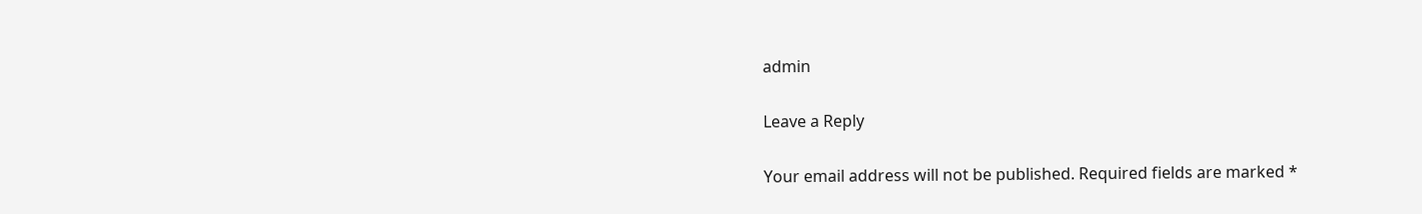admin

Leave a Reply

Your email address will not be published. Required fields are marked *